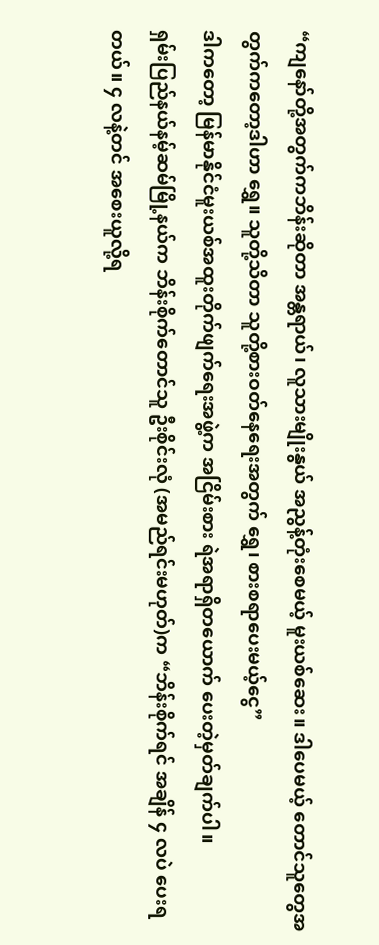“ကျနော်တို့အတွက်ကဘိန်းဆိုတာ အန္တရာယ်၊ လူသားမျိုးနွယ် အညွန့်တုံးစေမယ့် မူးယစ်ဆေး။ ဒါပေမယ့် တောင်သူတွေအတွက်ကတော့ဒါဟာ ရွှေ။ သူတို့သိတာ သူတို့စားဝတ်နေရေးအတွက် ရွှေ၊ စားစရာပေးမယ့်ငွေ”
ဒါကတော့ မြန်မာနိုင်ငံမူးယစ်အထူးတိုက်ဖျက်ရေးအဖွဲ့က အငြိမ်းစား ရဲအရာရှိတယောက် ပေးတဲ့မှတ်ချက်ပါ။
ရှမ်းပြည်နယ်နမ့်ဆမ်မြို့နယ်က ဘိန်းစိုက်တောင်သူ ဦးစိုင်းလုံ (အမည်ရင်းမဟုတ်)က “ဘိန်းစိုက်ရင် အချိန် ၄ လပဲ ပေးရတယ်။ ၄ လနဲ့တင် အစေးယူလို့ရ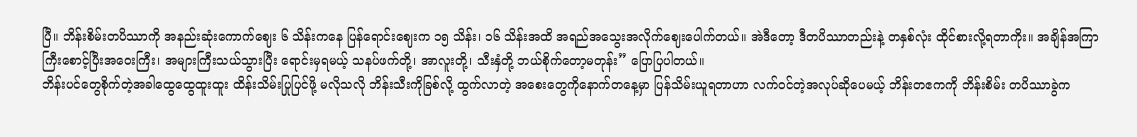ပြီ။ ဘိန်းစိမ်းတပိဿာကို အနည်းဆုံးကောက်ဈေး ၆ သိန်းကနေ ပြန်ရောင်းဈေးက ၁၅ သိန်း၊ ၁၆ သိန်းအထိ အရည်အသွေးအလိုက်ဈေးပေါက်တယ်။ အဲဒီတော့ ဒီတပိဿာတည်းနဲ့ တနှစ်လုံး ထိုင်စားလို့ရတာကိုး။ အချိန်အကြာကြီးစောင့်ပြီးအဝေးကြီး၊ အများကြီးသယ်သွားပြီး ရောင်းမှရမယ့် သနပ်ဖက်တို့၊ အာလူးတို့၊ သီးနှံတို့ ဘယ်စိုက်တော့မတုန်း” ပြောပြပါတယ်။
ဘိန်းပင်တွေစိုက်တဲ့အခါထွေထွေထူးထူး ထိန်းသိမ်းပြုပြင်ဖို့ မလိုသလို ဘိန်းသီးကိုခြစ်လို့ ထွက်လာတဲ့ အစေးတွေကိုနောက်တနေ့မှာ ပြန်သိမ်းယူရတာဟာ လက်ဝင်တဲ့အလုပ်ဆိုပေမယ့် ဘိန်းတဧကကို ဘိန်းစိမ်း တပိဿာခွဲက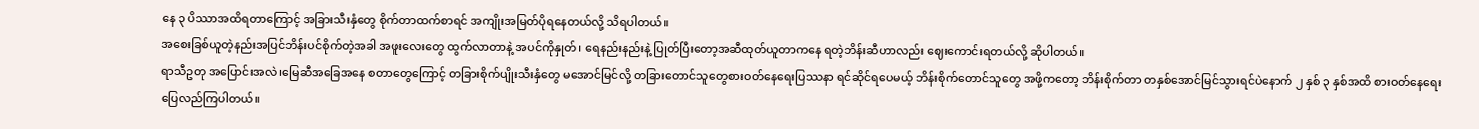နေ ၃ ပိဿာအထိရတာကြောင့် အခြားသီးနှံတွေ စိုက်တာထက်စာရင် အကျိုးအမြတ်ပိုရနေတယ်လို့ သိရပါတယ်။
အစေးခြစ်ယူတဲ့နည်းအပြင်ဘိန်းပင်စိုက်တဲ့အခါ အဖူးလေးတွေ ထွက်လာတာနဲ့ အပင်ကိုနှုတ်၊ ရေနည်းနည်းနဲ့ ပြုတ်ပြီးတော့အဆီထုတ်ယူတာကနေ ရတဲ့ဘိန်းဆီဟာလည်း ဈေးကောင်းရတယ်လို့ ဆိုပါတယ်။
ရာသီဥတု အပြောင်းအလဲ၊မြေဆီအခြေအနေ စတာတွေကြောင့် တခြားစိုက်ပျိုးသီးနှံတွေ မအောင်မြင်လို့ တခြားတောင်သူတွေစားဝတ်နေရေးပြဿနာ ရင်ဆိုင်ရပေမယ့် ဘိန်းစိုက်တောင်သူတွေ အဖို့ကတော့ ဘိန်းစိုက်တာ တနှစ်အောင်မြင်သွားရင်ပဲနောက် ၂ နှစ် ၃ နှစ်အထိ စားဝတ်နေရေး ပြေလည်ကြပါတယ်။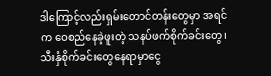ဒါကြောင့်လည်းရှမ်းတောင်တန်းတွေမှာ အရင်က ဝေစည်နေခဲ့ဖူးတဲ့ သနပ်ဖက်စိုက်ခင်းတွေ၊ သီးနှံစိုက်ခင်းတွေနေရာမှာငွေ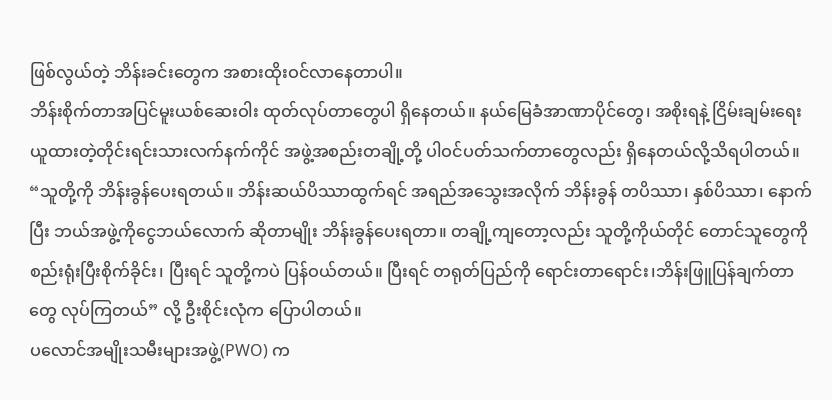ဖြစ်လွယ်တဲ့ ဘိန်းခင်းတွေက အစားထိုးဝင်လာနေတာပါ။
ဘိန်းစိုက်တာအပြင်မူးယစ်ဆေးဝါး ထုတ်လုပ်တာတွေပါ ရှိနေတယ်။ နယ်မြေခံအာဏာပိုင်တွေ၊ အစိုးရနဲ့ ငြိမ်းချမ်းရေးယူထားတဲ့တိုင်းရင်းသားလက်နက်ကိုင် အဖွဲ့အစည်းတချို့တို့ ပါဝင်ပတ်သက်တာတွေလည်း ရှိနေတယ်လို့သိရပါတယ်။
“သူတို့ကို ဘိန်းခွန်ပေးရတယ်။ ဘိန်းဆယ်ပိဿာထွက်ရင် အရည်အသွေးအလိုက် ဘိန်းခွန် တပိဿာ၊ နှစ်ပိဿာ၊ နောက်ပြီး ဘယ်အဖွဲ့ကိုငွေဘယ်လောက် ဆိုတာမျိုး ဘိန်းခွန်ပေးရတာ။ တချို့ကျတော့လည်း သူတို့ကိုယ်တိုင် တောင်သူတွေကိုစည်းရုံးပြီးစိုက်ခိုင်း၊ ပြီးရင် သူတို့ကပဲ ပြန်ဝယ်တယ်။ ပြီးရင် တရုတ်ပြည်ကို ရောင်းတာရောင်း၊ဘိန်းဖြူပြန်ချက်တာတွေ လုပ်ကြတယ်” လို့ ဦးစိုင်းလုံက ပြောပါတယ်။
ပလောင်အမျိုးသမီးများအဖွဲ့(PWO) က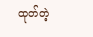ထုတ်တဲ့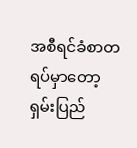အစီရင်ခံစာတရပ်မှာတော့ ရှမ်းပြည်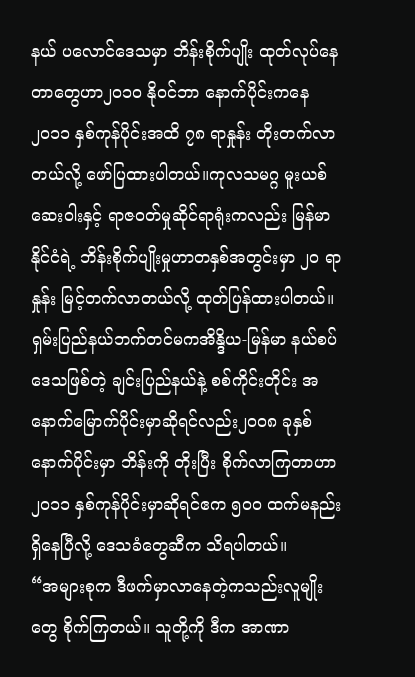နယ် ပလောင်ဒေသမှာ ဘိန်းစိုက်ပျိုး ထုတ်လုပ်နေတာတွေဟာ၂၀၁၀ နိုဝင်ဘာ နောက်ပိုင်းကနေ ၂၀၁၁ နှစ်ကုန်ပိုင်းအထိ ၇၈ ရာနှုန်း တိုးတက်လာတယ်လို့ ဖော်ပြထားပါတယ်။ကုလသမဂ္ဂ မူးယစ်ဆေးဝါးနှင့် ရာဇဝတ်မှုဆိုင်ရာရုံးကလည်း မြန်မာနိုင်ငံရဲ့ ဘိန်းစိုက်ပျိုးမှုဟာတနှစ်အတွင်းမှာ ၂၀ ရာနှုန်း မြင့်တက်လာတယ်လို့ ထုတ်ပြန်ထားပါတယ်။
ရှမ်းပြည်နယ်ဘက်တင်မကအိန္ဒိယ-မြန်မာ နယ်စပ်ဒေသဖြစ်တဲ့ ချင်းပြည်နယ်နဲ့ စစ်ကိုင်းတိုင်း အနောက်မြောက်ပိုင်းမှာဆိုရင်လည်း၂၀၀၈ ခုနှစ်နောက်ပိုင်းမှာ ဘိန်းကို တိုးပြီး စိုက်လာကြတာဟာ ၂၀၁၁ နှစ်ကုန်ပိုင်းမှာဆိုရင်ဧက ၅၀၀ ထက်မနည်း ရှိနေပြီလို့ ဒေသခံတွေဆီက သိရပါတယ်။
“အများစုက ဒီဖက်မှာလာနေတဲ့ကသည်းလူမျိုးတွေ စိုက်ကြတယ်။ သူတို့ကို ဒီက အာဏာ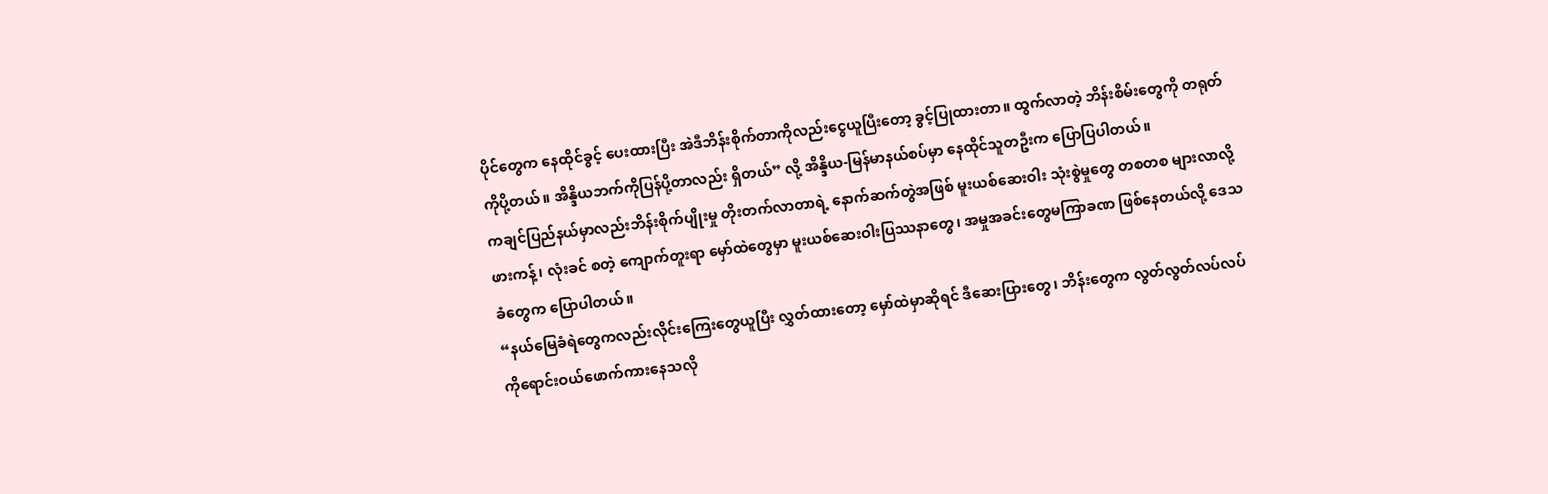ပိုင်တွေက နေထိုင်ခွင့် ပေးထားပြီး အဲဒီဘိန်းစိုက်တာကိုလည်းငွေယူပြီးတော့ ခွင့်ပြုထားတာ။ ထွက်လာတဲ့ ဘိန်းစိမ်းတွေကို တရုတ်ကိုပို့တယ်။ အိန္ဒိယဘက်ကိုပြန်ပို့တာလည်း ရှိတယ်” လို့ အိန္ဒိယ-မြန်မာနယ်စပ်မှာ နေထိုင်သူတဦးက ပြောပြပါတယ်။
ကချင်ပြည်နယ်မှာလည်းဘိန်းစိုက်ပျိုးမှု တိုးတက်လာတာရဲ့ နောက်ဆက်တွဲအဖြစ် မူးယစ်ဆေးဝါး သုံးစွဲမှုတွေ တစတစ များလာလို့ဖားကန့်၊ လုံးခင် စတဲ့ ကျောက်တူးရာ မှော်ထဲတွေမှာ မူးယစ်ဆေးဝါးပြဿနာတွေ၊ အမှုအခင်းတွေမကြာခဏ ဖြစ်နေတယ်လို့ ဒေသခံတွေက ပြောပါတယ်။
“နယ်မြေခံရဲတွေကလည်းလိုင်းကြေးတွေယူပြီး လွှတ်ထားတော့ မှော်ထဲမှာဆိုရင် ဒီဆေးပြားတွေ၊ ဘိန်းတွေက လွတ်လွတ်လပ်လပ်ကိုရောင်းဝယ်ဖောက်ကားနေသလို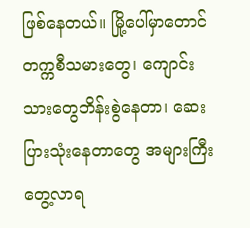ဖြစ်နေတယ်။ မြို့ပေါ်မှာတောင် တက္ကစီသမားတွေ၊ ကျောင်းသားတွေဘိန်းစွဲနေတာ၊ ဆေးပြားသုံးနေတာတွေ အများကြီး တွေ့လာရ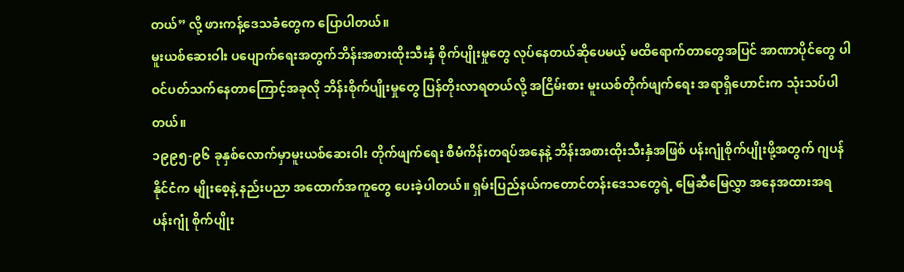တယ်” လို့ ဖားကန့်ဒေသခံတွေက ပြောပါတယ်။
မူးယစ်ဆေးဝါး ပပျောက်ရေးအတွက်ဘိန်းအစားထိုးသီးနှံ စိုက်ပျိုးမှုတွေ လုပ်နေတယ်ဆိုပေမယ့် မထိရောက်တာတွေအပြင် အာဏာပိုင်တွေ ပါဝင်ပတ်သက်နေတာကြောင့်အခုလို ဘိန်းစိုက်ပျိုးမှုတွေ ပြန်တိုးလာရတယ်လို့ အငြိမ်းစား မူးယစ်တိုက်ဖျက်ရေး အရာရှိဟောင်းက သုံးသပ်ပါတယ်။
၁၉၉၅-၉၆ ခုနှစ်လောက်မှာမူးယစ်ဆေးဝါး တိုက်ဖျက်ရေး စီမံကိန်းတရပ်အနေနဲ့ ဘိန်းအစားထိုးသီးနှံအဖြစ် ပန်းဂျုံစိုက်ပျိုးဖို့အတွက် ဂျပန်နိုင်ငံက မျိုးစေ့နဲ့ နည်းပညာ အထောက်အကူတွေ ပေးခဲ့ပါတယ်။ ရှမ်းပြည်နယ်ကတောင်တန်းဒေသတွေရဲ့ မြေဆီမြေလွှာ အနေအထားအရ ပန်းဂျုံ စိုက်ပျိုး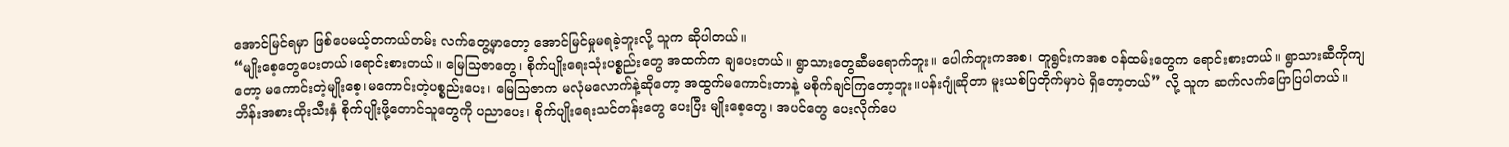အောင်မြင်ရမှာ ဖြစ်ပေမယ့်တကယ်တမ်း လက်တွေ့မှာတော့ အောင်မြင်မှုမရခဲ့ဘူးလို့ သူက ဆိုပါတယ်။
“မျိုးစေ့တွေပေးတယ်၊ရောင်းစားတယ်။ မြေသြဇာတွေ၊ စိုက်ပျိုးရေးသုံးပစ္စည်းတွေ အထက်က ချပေးတယ်။ ရွာသားတွေဆီမရောက်ဘူး။ ပေါက်တူးကအစ၊ တူရွင်းကအစ ဝန်ထမ်းတွေက ရောင်းစားတယ်။ ရွာသားဆီကိုကျတော့ မကောင်းတဲ့မျိုးစေ့၊မကောင်းတဲ့ပစ္စည်းပေး၊ မြေသြဇာက မလုံမလောက်နဲ့ဆိုတော့ အထွက်မကောင်းတာနဲ့ မစိုက်ချင်ကြတော့ဘူး။ပန်းဂျုံဆိုတာ မူးယစ်ပြတိုက်မှာပဲ ရှိတော့တယ်” လို့ သူက ဆက်လက်ပြောပြပါတယ်။
ဘိန်းအစားထိုးသီးနှံ စိုက်ပျိုးဖို့တောင်သူတွေကို ပညာပေး၊ စိုက်ပျိုးရေးသင်တန်းတွေ ပေးပြီး မျိုးစေ့တွေ၊ အပင်တွေ ပေးလိုက်ပေ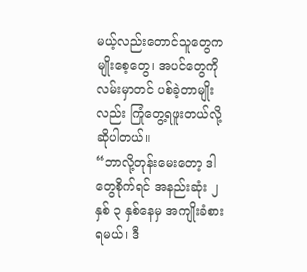မယ့်လည်းတောင်သူတွေက မျိုးစေ့တွေ၊ အပင်တွေကို လမ်းမှာတင် ပစ်ခဲ့တာမျိုးလည်း ကြုံတွေ့ရဖူးတယ်လို့ဆိုပါတယ်။
“ဘာလို့တုန်းမေးတော့ ဒါတွေစိုက်ရင် အနည်းဆုံး ၂ နှစ် ၃ နှစ်နေမှ အကျိုးခံစားရမယ်၊ ဒီ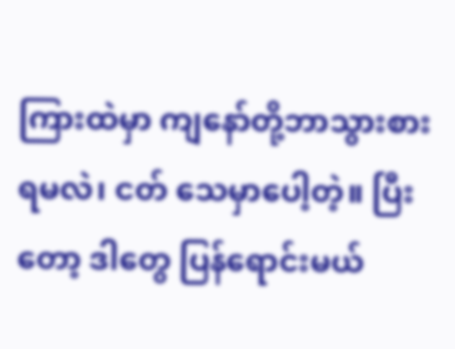ကြားထဲမှာ ကျနော်တို့ဘာသွားစားရမလဲ၊ ငတ် သေမှာပေါ့တဲ့။ ပြီးတော့ ဒါတွေ ပြန်ရောင်းမယ်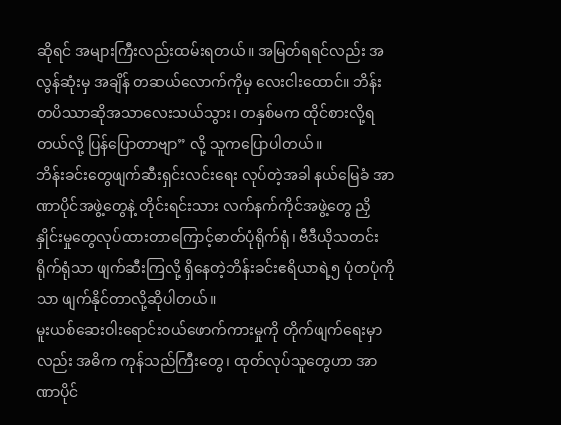ဆိုရင် အများကြီးလည်းထမ်းရတယ်။ အမြတ်ရရင်လည်း အလွန်ဆုံးမှ အချိန် တဆယ်လောက်ကိုမှ လေးငါးထောင်။ ဘိန်းတပိဿာဆိုအသာလေးသယ်သွား၊ တနှစ်မက ထိုင်စားလို့ရတယ်လို့ ပြန်ပြောတာဗျာ” လို့ သူကပြောပါတယ်။
ဘိန်းခင်းတွေဖျက်ဆီးရှင်းလင်းရေး လုပ်တဲ့အခါ နယ်မြေခံ အာဏာပိုင်အဖွဲ့တွေနဲ့ တိုင်းရင်းသား လက်နက်ကိုင်အဖွဲ့တွေ ညှိနှိုင်းမှုတွေလုပ်ထားတာကြောင့်ဓာတ်ပုံရိုက်ရုံ၊ ဗီဒီယိုသတင်းရိုက်ရုံသာ ဖျက်ဆီးကြလို့ ရှိနေတဲ့ဘိန်းခင်းဧရိယာရဲ့၅ ပုံတပုံကိုသာ ဖျက်နိုင်တာလို့ဆိုပါတယ်။
မူးယစ်ဆေးဝါးရောင်းဝယ်ဖောက်ကားမှုကို တိုက်ဖျက်ရေးမှာလည်း အဓိက ကုန်သည်ကြီးတွေ၊ ထုတ်လုပ်သူတွေဟာ အာဏာပိုင်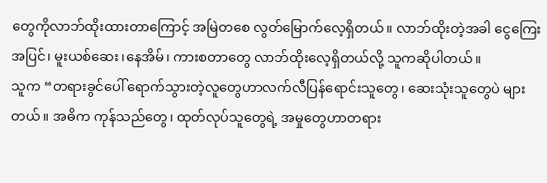တွေကိုလာဘ်ထိုးထားတာကြောင့် အမြဲတစေ လွတ်မြောက်လေ့ရှိတယ်။ လာဘ်ထိုးတဲ့အခါ ငွေကြေးအပြင်၊ မူးယစ်ဆေး၊နေအိမ်၊ ကားစတာတွေ လာဘ်ထိုးလေ့ရှိတယ်လို့ သူကဆိုပါတယ်။
သူက “တရားခွင်ပေါ် ရောက်သွားတဲ့လူတွေဟာလက်လီပြန်ရောင်းသူတွေ၊ ဆေးသုံးသူတွေပဲ များတယ်။ အဓိက ကုန်သည်တွေ၊ ထုတ်လုပ်သူတွေရဲ့ အမှုတွေဟာတရား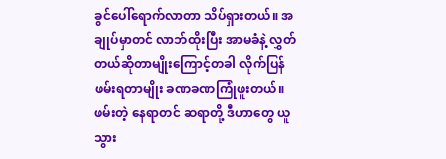ခွင်ပေါ်ရောက်လာတာ သိပ်ရှားတယ်။ အချုပ်မှာတင် လာဘ်ထိုးပြီး အာမခံနဲ့ လွှတ်တယ်ဆိုတာမျိုးကြောင့်တခါ လိုက်ပြန်ဖမ်းရတာမျိုး ခဏခဏကြုံဖူးတယ်။ ဖမ်းတဲ့ နေရာတင် ဆရာတို့ ဒီဟာတွေ ယူသွား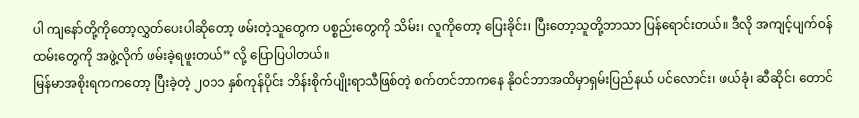ပါ ကျနော်တို့ကိုတော့လွှတ်ပေးပါဆိုတော့ ဖမ်းတဲ့သူတွေက ပစ္စည်းတွေကို သိမ်း၊ လူကိုတော့ ပြေးခိုင်း၊ ပြီးတော့သူတို့ဘာသာ ပြန်ရောင်းတယ်။ ဒီလို အကျင့်ပျက်ဝန်ထမ်းတွေကို အဖွဲ့လိုက် ဖမ်းခဲ့ရဖူးတယ်” လို့ ပြောပြပါတယ်။
မြန်မာအစိုးရကကတော့ ပြီးခဲ့တဲ့ ၂၀၁၁ နှစ်ကုန်ပိုင်း ဘိန်းစိုက်ပျိုးရာသီဖြစ်တဲ့ စက်တင်ဘာကနေ နိုဝင်ဘာအထိမှာရှမ်းပြည်နယ် ပင်လောင်း၊ ဖယ်ခုံ၊ ဆီဆိုင်၊ တောင်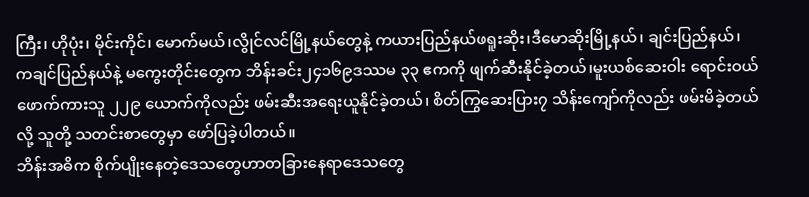ကြီး၊ ဟိုပုံး၊ မိုင်းကိုင်၊ မောက်မယ်၊လွိုင်လင်မြို့နယ်တွေနဲ့ ကယားပြည်နယ်ဖရူးဆိုး၊ဒီမောဆိုးမြို့နယ်၊ ချင်းပြည်နယ်၊ ကချင်ပြည်နယ်နဲ့ မကွေးတိုင်းတွေက ဘိန်းခင်း၂၄၁၆၉ဒဿမ ၃၃ ဧကကို ဖျက်ဆီးနိုင်ခဲ့တယ်၊မူးယစ်ဆေးဝါး ရောင်းဝယ်ဖောက်ကားသူ ၂၂၉ ယောက်ကိုလည်း ဖမ်းဆီးအရေးယူနိုင်ခဲ့တယ်၊ စိတ်ကြွဆေးပြား၇ သိန်းကျော်ကိုလည်း ဖမ်းမိခဲ့တယ်လို့ သူတို့ သတင်းစာတွေမှာ ဖော်ပြခဲ့ပါတယ်။
ဘိန်းအဓိက စိုက်ပျိုးနေတဲ့ဒေသတွေဟာတခြားနေရာဒေသတွေ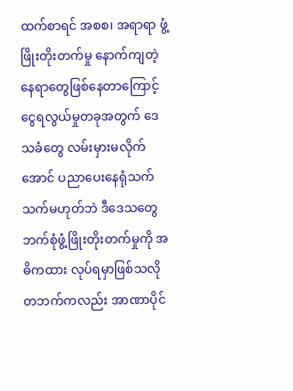ထက်စာရင် အစစ၊ အရာရာ ဖွံ့ဖြိုးတိုးတက်မှု နောက်ကျတဲ့ နေရာတွေဖြစ်နေတာကြောင့်ငွေရလွယ်မှုတခုအတွက် ဒေသခံတွေ လမ်းမှားမလိုက်အောင် ပညာပေးနေရုံသက်သက်မဟုတ်ဘဲ ဒီဒေသတွေဘက်စုံဖွံ့ဖြိုးတိုးတက်မှုကို အဓိကထား လုပ်ရမှာဖြစ်သလို တဘက်ကလည်း အာဏာပိုင်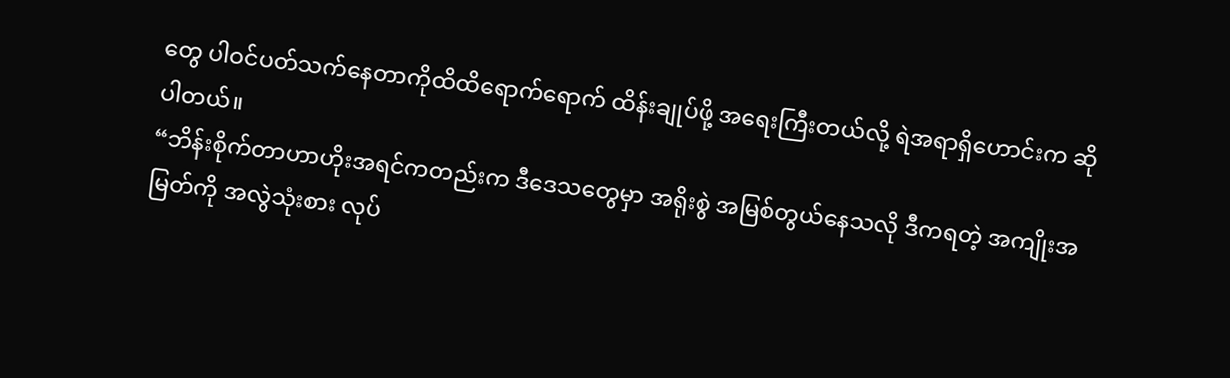တွေ ပါဝင်ပတ်သက်နေတာကိုထိထိရောက်ရောက် ထိန်းချုပ်ဖို့ အရေးကြီးတယ်လို့ ရဲအရာရှိဟောင်းက ဆိုပါတယ်။
“ဘိန်းစိုက်တာဟာဟိုးအရင်ကတည်းက ဒီဒေသတွေမှာ အရိုးစွဲ အမြစ်တွယ်နေသလို ဒီကရတဲ့ အကျိုးအမြတ်ကို အလွဲသုံးစား လုပ်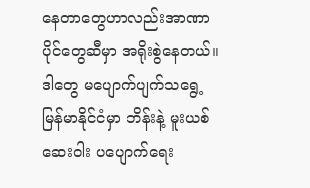နေတာတွေဟာလည်းအာဏာပိုင်တွေဆီမှာ အရိုးစွဲနေတယ်။ ဒါတွေ မပျောက်ပျက်သရွေ့ မြန်မာနိုင်ငံမှာ ဘိန်းနဲ့ မူးယစ်ဆေးဝါး ပပျောက်ရေး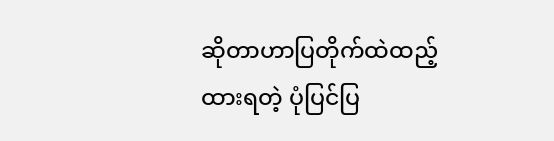ဆိုတာဟာပြတိုက်ထဲထည့်ထားရတဲ့ ပုံပြင်ပြ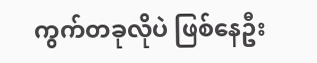ကွက်တခုလိုပဲ ဖြစ်နေဦး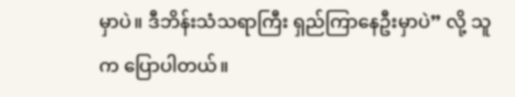မှာပဲ။ ဒီဘိန်းသံသရာကြီး ရှည်ကြာနေဦးမှာပဲ” လို့ သူက ပြောပါတယ်။